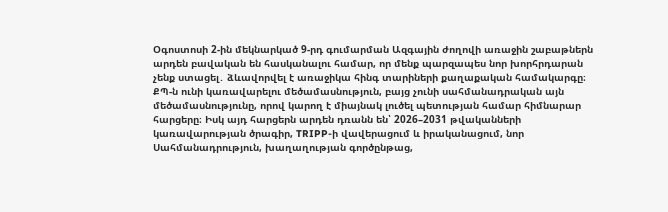Օգոստոսի 2-ին մեկնարկած 9-րդ գումարման Ազգային ժողովի առաջին շաբաթներն արդեն բավական են հասկանալու համար, որ մենք պարզապես նոր խորհրդարան չենք ստացել․ ձևավորվել է առաջիկա հինգ տարիների քաղաքական համակարգը։ ՔՊ-ն ունի կառավարելու մեծամասնություն, բայց չունի սահմանադրական այն մեծամասնությունը, որով կարող է միայնակ լուծել պետության համար հիմնարար հարցերը։ Իսկ այդ հարցերն արդեն դռանն են՝ 2026–2031 թվականների կառավարության ծրագիր, TRIPP-ի վավերացում և իրականացում, նոր Սահմանադրություն, խաղաղության գործընթաց,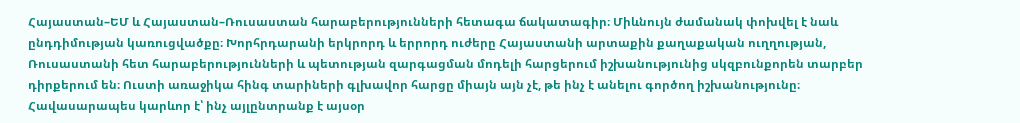Հայաստան–ԵՄ և Հայաստան–Ռուսաստան հարաբերությունների հետագա ճակատագիր։ Միևնույն ժամանակ փոխվել է նաև ընդդիմության կառուցվածքը։ Խորհրդարանի երկրորդ և երրորդ ուժերը Հայաստանի արտաքին քաղաքական ուղղության, Ռուսաստանի հետ հարաբերությունների և պետության զարգացման մոդելի հարցերում իշխանությունից սկզբունքորեն տարբեր դիրքերում են։ Ուստի առաջիկա հինգ տարիների գլխավոր հարցը միայն այն չէ, թե ինչ է անելու գործող իշխանությունը։ Հավասարապես կարևոր է՝ ինչ այլընտրանք է այսօր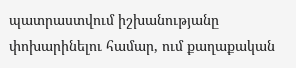պատրաստվում իշխանությանը փոխարինելու համար, ում քաղաքական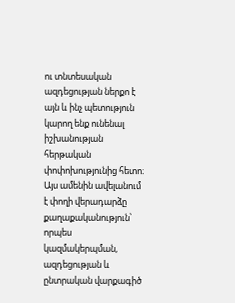ու տնտեսական ազդեցության ներքո է այն և ինչ պետություն կարող ենք ունենալ իշխանության հերթական փոփոխությունից հետո։ Այս ամենին ավելանում է փողի վերադարձը քաղաքականություն՝ որպես կազմակերպման, ազդեցության և ընտրական վարքագիծ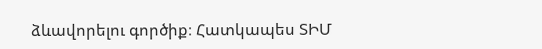ձևավորելու գործիք։ Հատկապես ՏԻՄ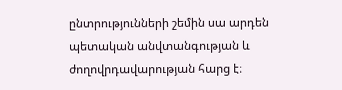ընտրությունների շեմին սա արդեն պետական անվտանգության և ժողովրդավարության հարց է։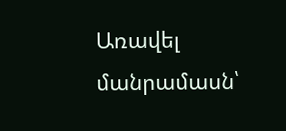Առավել մանրամասն՝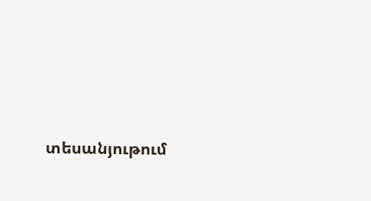տեսանյութում